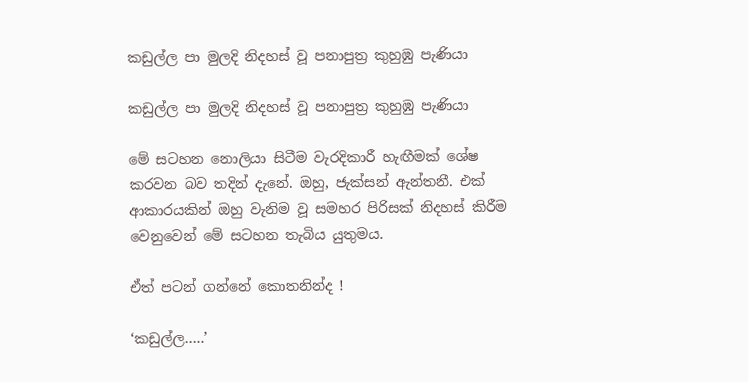කඩුල්ල පා මුලදි නිදහස් වූ පනාපුත්‍ර කුහුඹු පැණියා

කඩුල්ල පා මුලදි නිදහස් වූ පනාපුත්‍ර කුහුඹු පැණියා

මේ සටහන නොලියා සිටීම වැරදිකාරී හැඟීමක් ශේෂ කරවන බව තදින් දැනේ. ඔහු, ජැක්සන් ඇන්තනී. එක් ආකාරයකින් ඔහු වැනිම වූ සමහර පිරිසක් නිදහස් කිරීම වෙනුවෙන් මේ සටහන තැබිය යුතුමය.

ඒත් පටන් ගන්නේ කොතනින්ද !

‘කඩුල්ල…..’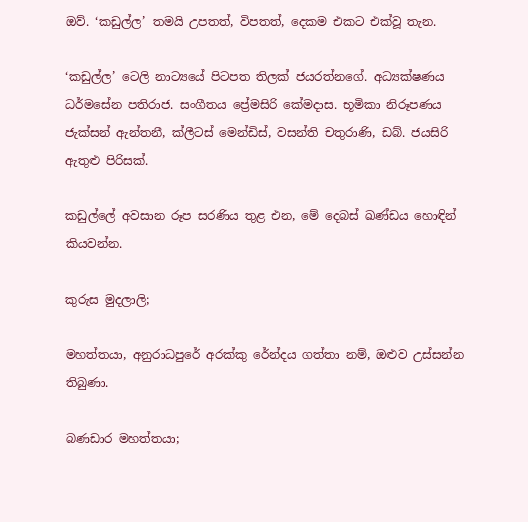ඔව්. ‘කඩුල්ල’ තමයි උපතත්, විපතත්, දෙකම එකට එක්වූ තැන.

‘කඩුල්ල’ ටෙලි නාට්‍යයේ පිටපත තිලක් ජයරත්නගේ. අධ්‍යක්ෂණය ධර්මසේන පතිරාජ. සංගීතය ප්‍රේමසිරි කේමදාස. භූමිකා නිරූපණය ජැක්සන් ඇන්තනී, ක්ලීටස් මෙන්ඩිස්, වසන්ති චතුරාණි, ඩබ්. ජයසිරි ඇතුළු පිරිසක්.

කඩුල්ලේ අවසාන රූප සරණිය තුළ එන, මේ දෙබස් ඛණ්ඩය හොඳින් කියවන්න.

කුරුස මුදලාලි;

මහත්තයා, අනුරාධපුරේ අරක්කු රේන්දය ගත්තා නම්, ඔළුව උස්සන්න තිබුණා.

බණඩාර මහත්තයා;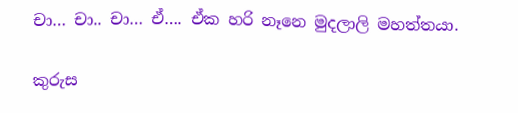චා… චා.. චා… ඒ…. ඒක හරි නෑනෙ මුදලාලි මහත්තයා.

කුරුස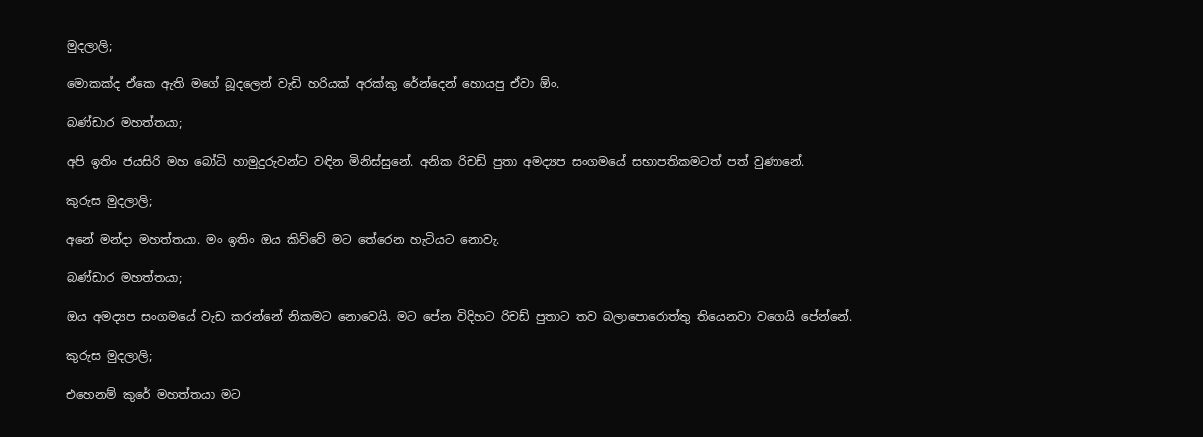මුදලාලි;

මොකක්ද ඒකෙ ඇති මගේ බූදලෙන් වැඩි හරියක් අරක්කු රේන්දෙන් හොයපු ඒවා ඕං.

බණ්ඩාර මහත්තයා;

අපි ඉතිං ජයසිරි මහ බෝධි හාමුදුරුවන්ට වඳින මිනිස්සුනේ. අනික රිචඩ් පුතා අමද්‍යප සංගමයේ සභාපතිකමටත් පත් වුණානේ.

කුරුස මුදලාලි;

අනේ මන්දා මහත්තයා. මං ඉතිං ඔය කිව්වේ මට තේරෙන හැටියට නොවැ.

බණ්ඩාර මහත්තයා;

ඔය අමද්‍යප සංගමයේ වැඩ කරන්නේ නිකමට නොවෙයි. මට පේන විදිහට රිචඩ් පුතාට තව බලාපොරොත්තු තියෙනවා වගෙයි පේන්නේ.

කුරුස මුදලාලි;

එහෙනම් කුරේ මහත්තයා මට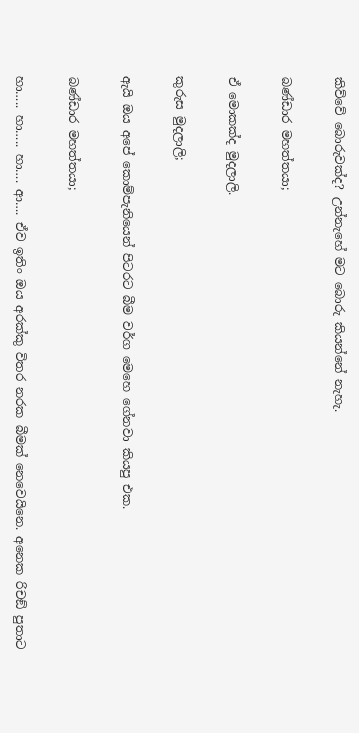කිව්වේ බොරුවක්ද? උන්නැහේ මට බොරු කියන්නේ නැහැ.

බණ්ඩාර මහත්තයා;

ඒ මොකක්ද මුදලාලි.

කුරුස මුදලාලි;

ඇයි ඔය අපේ කොම්පැනියෙන් පිටරට බීම වර්ග මෙහෙ ගේනවා කියපු එක.

බණ්ඩාර මහත්තයා;

හා….. හා….. හා…. ආ…. ඒව ඉතිං ඔය අරක්කු විතර නරක බීමක් නෙවෙයිනෙ. අනෙක රිචඞ් පුතාට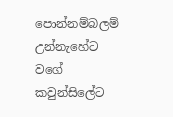පොන්නම්බලම් උන්නැහේට වගේ කවුන්සිලේට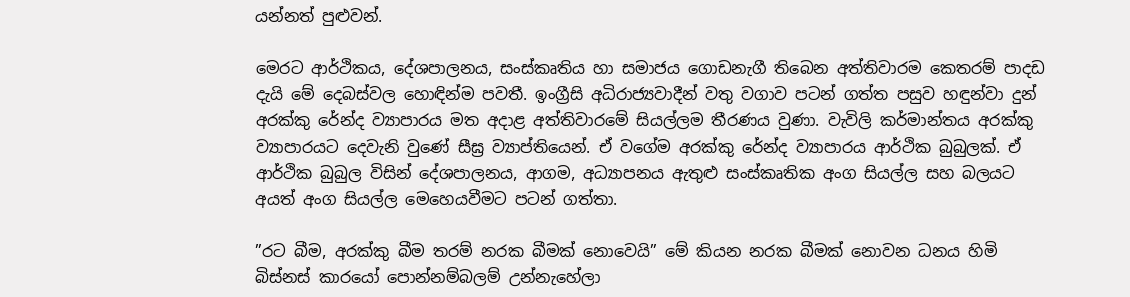යන්නත් පුළුවන්.

මෙරට ආර්ථිකය, දේශපාලනය, සංස්කෘතිය හා සමාජය ගොඩනැගී තිබෙන අත්තිවාරම කෙතරම් පාදඩ දැයි මේ දෙබස්වල හොඳින්ම පවතී. ඉංග්‍රීසි අධිරාජ්‍යවාදීන් වතු වගාව පටන් ගත්ත පසුව හඳුන්වා දුන් අරක්කු රේන්ද ව්‍යාපාරය මත අදාළ අත්තිවාරමේ සියල්ලම තීරණය වුණා. වැවිලි කර්මාන්තය අරක්කු ව්‍යාපාරයට දෙවැනි වුණේ සීඝ්‍ර ව්‍යාප්තියෙන්. ඒ වගේම අරක්කු රේන්ද ව්‍යාපාරය ආර්ථික බුබුලක්. ඒ ආර්ථික බුබුල විසින් දේශපාලනය, ආගම, අධ්‍යාපනය ඇතුළු සංස්කෘතික අංග සියල්ල සහ බලයට අයත් අංග සියල්ල මෙහෙයවීමට පටන් ගත්තා.

”රට බීම, අරක්කු බීම තරම් නරක බීමක් නොවෙයි” මේ කියන නරක බීමක් නොවන ධනය හිමි බිස්නස් කාරයෝ පොන්නම්බලම් උන්නැහේලා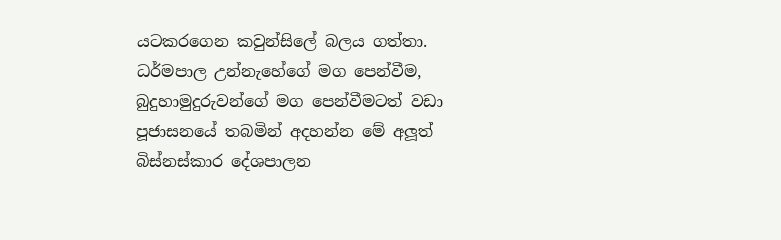යටකරගෙන කවුන්සිලේ බලය ගත්තා. ධර්මපාල උන්නැහේගේ මග පෙන්වීම, බුදුහාමුදුරුවන්ගේ මග පෙන්වීමටත් වඩා පූජාසනයේ තබමින් අදහන්න මේ අලූත් බිස්නස්කාර දේශපාලන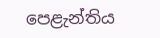පෙළැන්තිය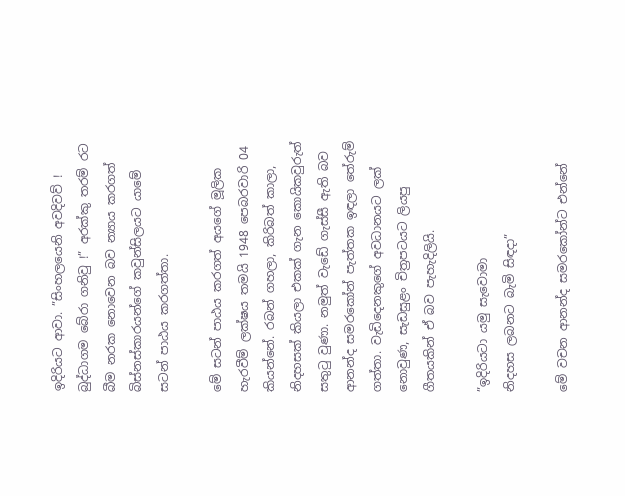ඉදිරියට ආවා. ”සිංහලයෙනි අවදිවව් ! බුද්ධාගම බේරා ගනිවු !” අරක්කු තරම් රට බීම නරක නොවෙන බව න්‍යාය කරගත් බිස්නස්කාරයන්ගේ කවුන්සිලයට යාමේ සටන් පාඨය කරගත්තා.

මේ සටන් පාඨය කරගත් අයගේ මූලික හැරවීම් ලක්ෂය තමයි 1948 පෙබරවාරි 04 කියන්නේ. රබන් ගහලා, කිරිබත් කාලා, නිදහසක් කියලා එකක් ගැන කොයිකවුරුත් සතුටු වුණා. නමුත් වැඩේ ගැස්සී ඇති බව ආනන්ද සමරකෝන් පැත්තක ඉඳලා තේරුම් ගත්තා. වැඩිදෙනකුගේ අවධානයට ලක් නොවුණ, සැඩසුළං චිත්‍රපටයට ලියපු ගීතයකින් ඒ බව පැහැදිලියි.

”ඉදිරියටා යමු සැවොමා
නිදහස ලබනට බැමි සිඳදා”

මේ වචන ආනන්ද සමරකෝන්ට එන්නේ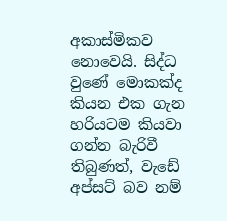අකාස්මිකව නොවෙයි. සිද්ධ වුණේ මොකක්ද කියන එක ගැන හරියටම කියවා ගන්න බැරිවී තිබුණත්, වැඩේ අප්සට් බව නම්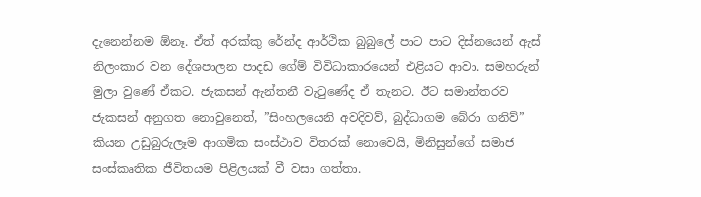දැනෙන්නම ඕනෑ. ඒත් අරක්කු රේන්ද ආර්ථික බුබුලේ පාට පාට දිස්නයෙන් ඇස් නිලංකාර වන දේශපාලන පාදඩ ගේම් විවිධාකාරයෙන් එළියට ආවා. සමහරුන් මුලා වුණේ ඒකට. ජැකසන් ඇන්තනී වැටුණේද ඒ තැනට. ඊට සමාන්තරව ජැකසන් අනුගත නොවුනෙත්, ”සිංහලයෙනි අවදිවව්, බුද්ධාගම බේරා ගනිව්” කියන උඩුබුරුලෑම ආගමික සංස්ථාව විතරක් නොවෙයි, මිනිසුන්ගේ සමාජ සංස්කෘතික ජීවිතයම පිළිලයක් වී වසා ගත්තා.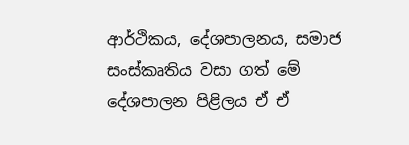ආර්ථිකය, දේශපාලනය, සමාජ සංස්කෘතිය වසා ගත් මේ දේශපාලන පිළිලය ඒ ඒ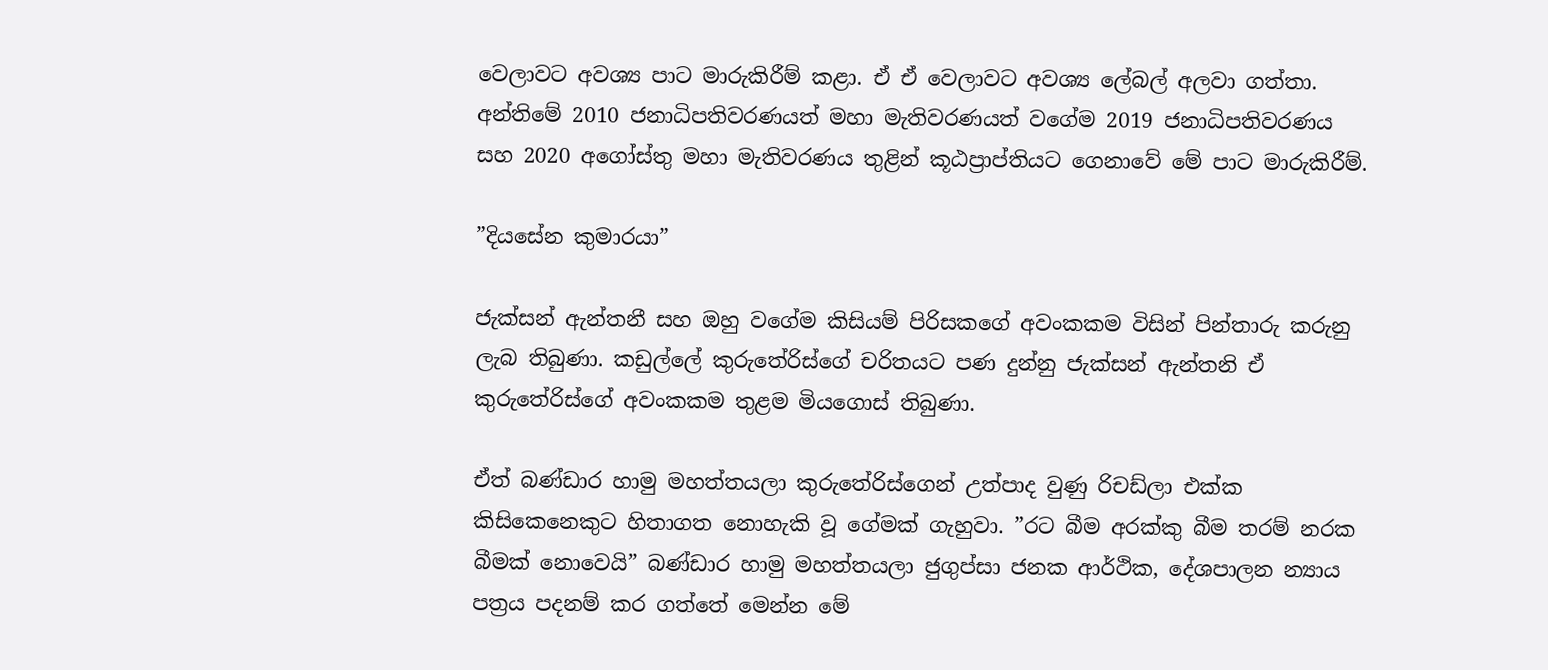වෙලාවට අවශ්‍ය පාට මාරුකිරීම් කළා. ඒ ඒ වෙලාවට අවශ්‍ය ලේබල් අලවා ගත්තා. අන්තිමේ 2010 ජනාධිපතිවරණයත් මහා මැතිවරණයත් වගේම 2019 ජනාධිපතිවරණය සහ 2020 අගෝස්තු මහා මැතිවරණය තුළින් කූඨප්‍රාප්තියට ගෙනාවේ මේ පාට මාරුකිරීම්.

”දියසේන කුමාරයා”

ජැක්සන් ඇන්තනී සහ ඔහු වගේම කිසියම් පිරිසකගේ අවංකකම විසින් පින්තාරු කරුනු ලැබ තිබුණා. කඩුල්ලේ කුරුතේරිස්ගේ චරිතයට පණ දුන්නු ජැක්සන් ඇන්තනි ඒ කුරුතේරිස්ගේ අවංකකම තුළම මියගොස් තිබුණා.

ඒත් බණ්ඩාර හාමු මහත්තයලා කුරුතේරිස්ගෙන් උත්පාද වුණු රිචඩ්ලා එක්ක කිසිකෙනෙකුට හිතාගත නොහැකි වූ ගේමක් ගැහුවා. ”රට බීම අරක්කු බීම තරම් නරක බීමක් නොවෙයි” බණ්ඩාර හාමු මහත්තයලා ජුගුප්සා ජනක ආර්ථික, දේශපාලන න්‍යාය පත්‍රය පදනම් කර ගත්තේ මෙන්න මේ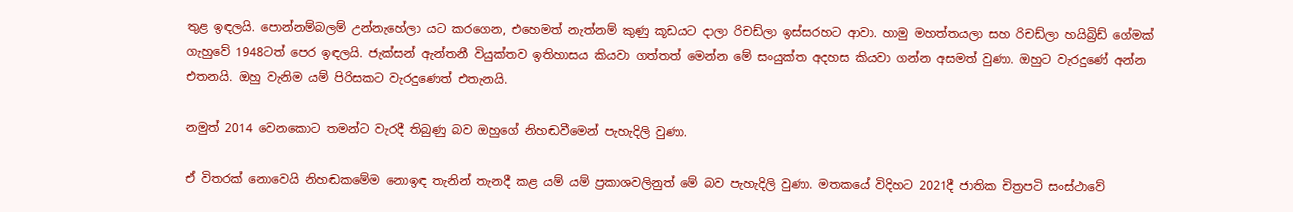තුළ ඉඳලයි. පොන්නම්බලම් උන්නැහේලා යට කරගෙන, එහෙමත් නැත්නම් කුණු කූඩයට දාලා රිචඩ්ලා ඉස්සරහට ආවා. හාමු මහත්තයලා සහ රිචඩ්ලා හයිබ්‍රිඩ් ගේමක් ගැහුවේ 1948ටත් පෙර ඉඳලයි. ජැක්සන් ඇන්තනී වියුක්තව ඉතිහාසය කියවා ගත්තත් මෙන්න මේ සංයුක්ත අදහස කියවා ගන්න අසමත් වුණා. ඔහුට වැරදුණේ අන්න එතනයි. ඔහු වැනිම යම් පිරිසකට වැරදුණෙත් එතැනයි.

නමුත් 2014 වෙනකොට තමන්ට වැරදී තිබුණු බව ඔහුගේ නිහඬවීමෙන් පැහැදිලි වුණා.

ඒ විතරක් නොවෙයි නිහඬකමේම නොඉඳ තැනින් තැනදී කළ යම් යම් ප්‍රකාශවලිනුත් මේ බව පැහැදිලි වුණා. මතකයේ විදිහට 2021දී ජාතික චිත්‍රපටි සංස්ථාවේ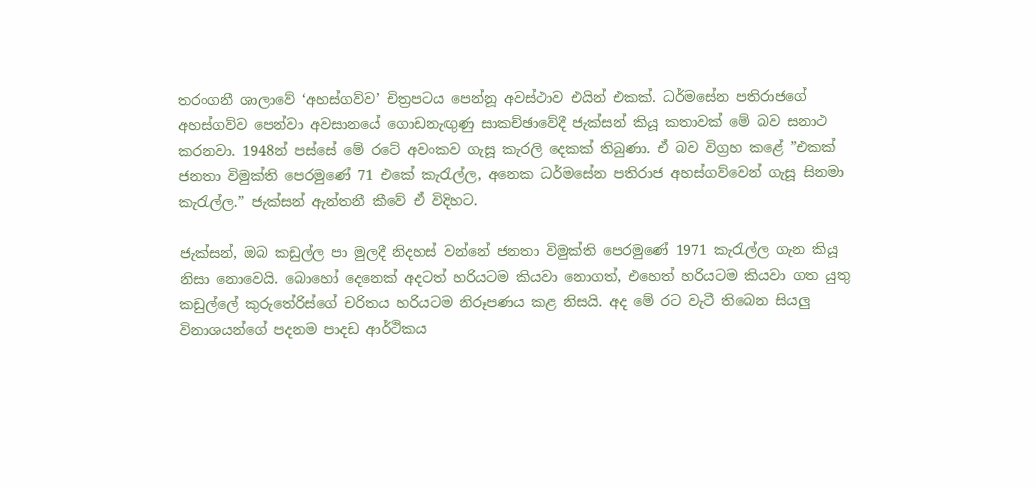තරංගනී ශාලාවේ ‘අහස්ගව්ව’ චිත්‍රපටය පෙන්නූ අවස්ථාව එයින් එකක්. ධර්මසේන පතිරාජගේ අහස්ගව්ව පෙන්වා අවසානයේ ගොඩනැඟුණු සාකච්ඡාවේදී ජැක්සන් කියූ කතාවක් මේ බව සනාථ කරනවා. 1948න් පස්සේ මේ රටේ අවංකව ගැසූ කැරලි දෙකක් තිබුණා. ඒ බව විග්‍රහ කළේ ”එකක් ජනතා විමුක්ති පෙරමුණේ 71 එකේ කැරැල්ල, අනෙක ධර්මසේන පතිරාජ අහස්ගව්වෙන් ගැසූ සිනමා කැරැල්ල.” ජැක්සන් ඇන්තනී කීවේ ඒ විදිහට.

ජැක්සන්, ඔබ කඩුල්ල පා මුලදී නිදහස් වන්නේ ජනතා විමුක්ති පෙරමුණේ 1971 කැරැල්ල ගැන කියූ නිසා නොවෙයි. බොහෝ දෙනෙක් අදටත් හරියටම කියවා නොගත්, එහෙත් හරියටම කියවා ගත යුතු කඩුල්ලේ කුරුතේරිස්ගේ චරිතය හරියටම නිරූපණය කළ නිසයි. අද මේ රට වැටී තිබෙන සියලු විනාශයන්ගේ පදනම පාදඩ ආර්ථිකය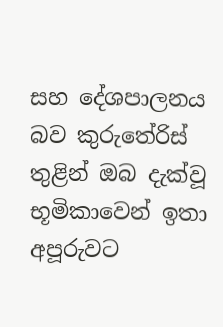සහ දේශපාලනය බව කුරුතේරිස් තුළින් ඔබ දැක්වූ භූමිකාවෙන් ඉතා අපූරුවට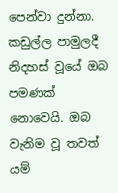පෙන්වා දුන්නා. කඩුල්ල පාමුලදී නිදහස් වූයේ ඔබ පමණක් නොවෙයි. ඔබ වැනිම වූ තවත් යම්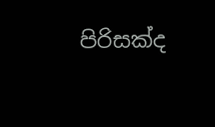පිරිසක්ද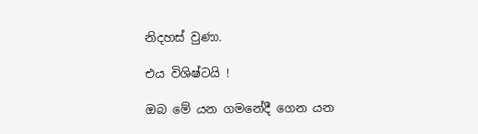නිදහස් වුණා.

එය විශිෂ්ටයි !

ඔබ මේ යන ගමනේදී ගෙන යන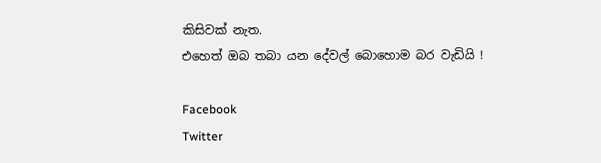කිසිවක් නැත.
එහෙත් ඔබ තබා යන දේවල් බොහොම බර වැඩියි !

Facebook
Twitter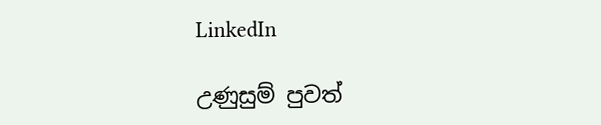LinkedIn

උණුසුම් පුවත්